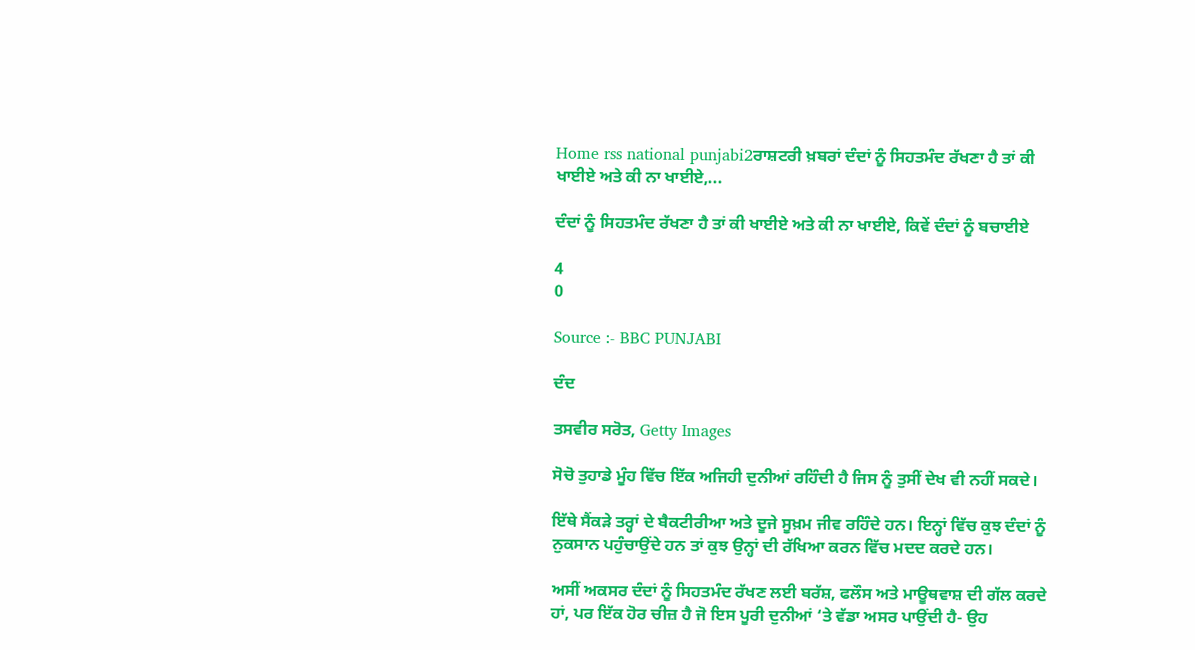Home rss national punjabi2ਰਾਸ਼ਟਰੀ ਖ਼ਬਰਾਂ ਦੰਦਾਂ ਨੂੰ ਸਿਹਤਮੰਦ ਰੱਖਣਾ ਹੈ ਤਾਂ ਕੀ ਖਾਈਏ ਅਤੇ ਕੀ ਨਾ ਖਾਈਏ,...

ਦੰਦਾਂ ਨੂੰ ਸਿਹਤਮੰਦ ਰੱਖਣਾ ਹੈ ਤਾਂ ਕੀ ਖਾਈਏ ਅਤੇ ਕੀ ਨਾ ਖਾਈਏ, ਕਿਵੇਂ ਦੰਦਾਂ ਨੂੰ ਬਚਾਈਏ

4
0

Source :- BBC PUNJABI

ਦੰਦ

ਤਸਵੀਰ ਸਰੋਤ, Getty Images

ਸੋਚੋ ਤੁਹਾਡੇ ਮੂੰਹ ਵਿੱਚ ਇੱਕ ਅਜਿਹੀ ਦੁਨੀਆਂ ਰਹਿੰਦੀ ਹੈ ਜਿਸ ਨੂੰ ਤੁਸੀਂ ਦੇਖ ਵੀ ਨਹੀਂ ਸਕਦੇ।

ਇੱਥੇ ਸੈਂਕੜੇ ਤਰ੍ਹਾਂ ਦੇ ਬੈਕਟੀਰੀਆ ਅਤੇ ਦੂਜੇ ਸੂਖ਼ਮ ਜੀਵ ਰਹਿੰਦੇ ਹਨ। ਇਨ੍ਹਾਂ ਵਿੱਚ ਕੁਝ ਦੰਦਾਂ ਨੂੰ ਨੁਕਸਾਨ ਪਹੁੰਚਾਉਂਦੇ ਹਨ ਤਾਂ ਕੁਝ ਉਨ੍ਹਾਂ ਦੀ ਰੱਖਿਆ ਕਰਨ ਵਿੱਚ ਮਦਦ ਕਰਦੇ ਹਨ।

ਅਸੀਂ ਅਕਸਰ ਦੰਦਾਂ ਨੂੰ ਸਿਹਤਮੰਦ ਰੱਖਣ ਲਈ ਬਰੱਸ਼, ਫਲੌਸ ਅਤੇ ਮਾਊਥਵਾਸ਼ ਦੀ ਗੱਲ ਕਰਦੇ ਹਾਂ, ਪਰ ਇੱਕ ਹੋਰ ਚੀਜ਼ ਹੈ ਜੋ ਇਸ ਪੂਰੀ ਦੁਨੀਆਂ ‘ਤੇ ਵੱਡਾ ਅਸਰ ਪਾਉਂਦੀ ਹੈ- ਉਹ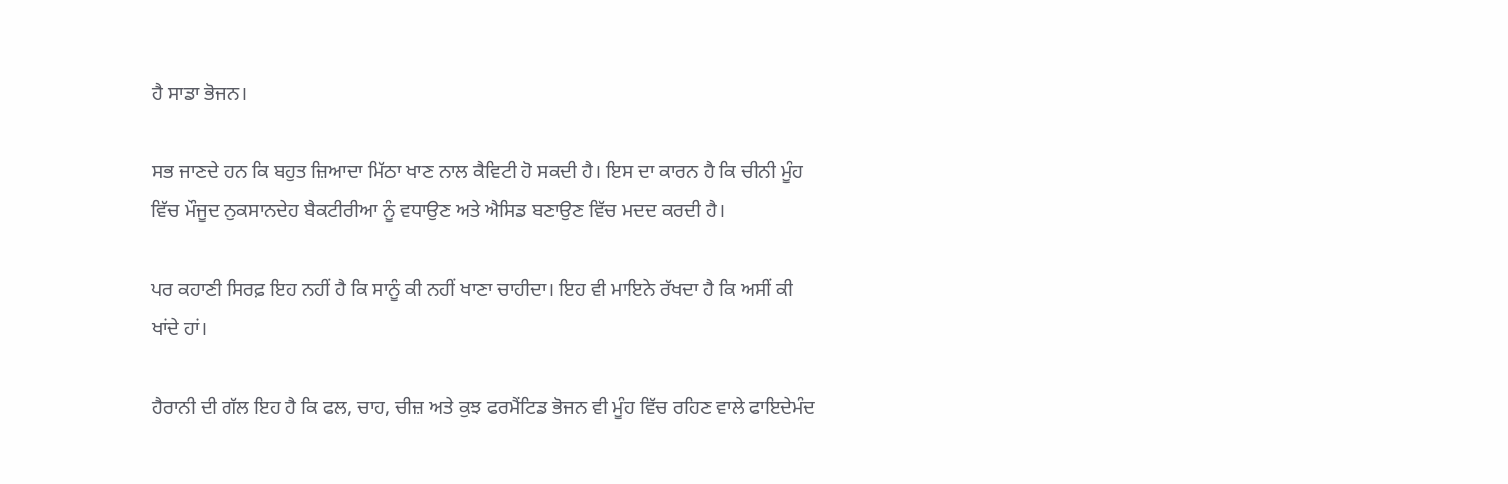ਹੈ ਸਾਡਾ ਭੋਜਨ।

ਸਭ ਜਾਣਦੇ ਹਨ ਕਿ ਬਹੁਤ ਜ਼ਿਆਦਾ ਮਿੱਠਾ ਖਾਣ ਨਾਲ ਕੈਵਿਟੀ ਹੋ ਸਕਦੀ ਹੈ। ਇਸ ਦਾ ਕਾਰਨ ਹੈ ਕਿ ਚੀਨੀ ਮੂੰਹ ਵਿੱਚ ਮੌਜੂਦ ਨੁਕਸਾਨਦੇਹ ਬੈਕਟੀਰੀਆ ਨੂੰ ਵਧਾਉਣ ਅਤੇ ਐਸਿਡ ਬਣਾਉਣ ਵਿੱਚ ਮਦਦ ਕਰਦੀ ਹੈ।

ਪਰ ਕਹਾਣੀ ਸਿਰਫ਼ ਇਹ ਨਹੀਂ ਹੈ ਕਿ ਸਾਨੂੰ ਕੀ ਨਹੀਂ ਖਾਣਾ ਚਾਹੀਦਾ। ਇਹ ਵੀ ਮਾਇਨੇ ਰੱਖਦਾ ਹੈ ਕਿ ਅਸੀਂ ਕੀ ਖਾਂਦੇ ਹਾਂ।

ਹੈਰਾਨੀ ਦੀ ਗੱਲ ਇਹ ਹੈ ਕਿ ਫਲ, ਚਾਹ, ਚੀਜ਼ ਅਤੇ ਕੁਝ ਫਰਮੈਂਟਿਡ ਭੋਜਨ ਵੀ ਮੂੰਹ ਵਿੱਚ ਰਹਿਣ ਵਾਲੇ ਫਾਇਦੇਮੰਦ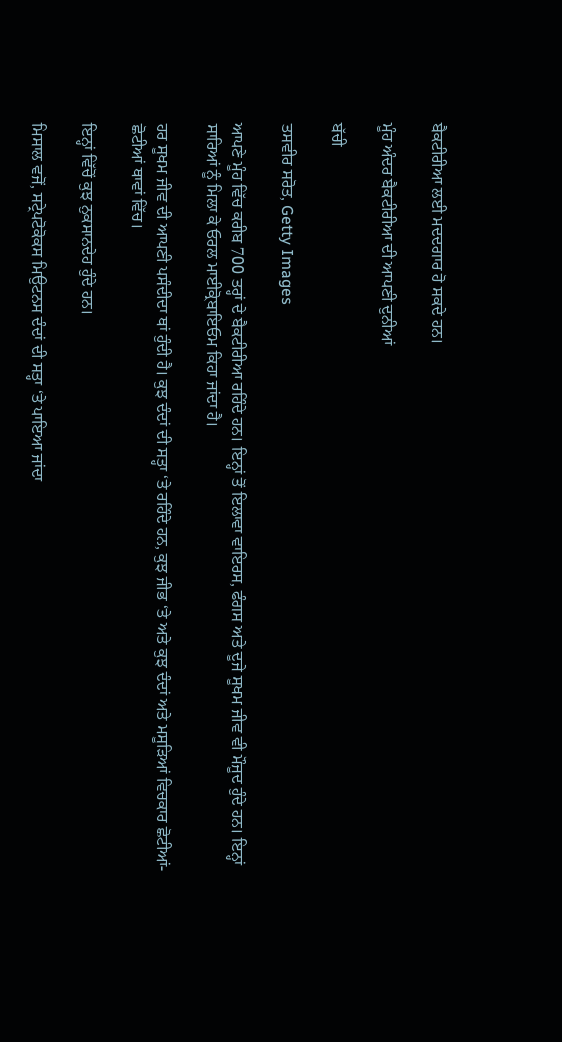ਬੈਕਟੀਰੀਆ ਲਈ ਮਦਦਗਾਰ ਹੋ ਸਕਦੇ ਹਨ।

ਮੂੰਹ ਅੰਦਰ ਬੈਕਟੀਰੀਆ ਦੀ ਆਪਣੀ ਦੁਨੀਆਂ

ਬੱਚੀ

ਤਸਵੀਰ ਸਰੋਤ, Getty Images

ਆਪਣੇ ਮੂੰਹ ਵਿੱਚ ਕਰੀਬ 700 ਤਰ੍ਹਾਂ ਦੇ ਬੈਕਟੀਰੀਆ ਰਹਿੰਦੇ ਹਨ। ਇਨ੍ਹਾਂ ਤੋਂ ਇਲਾਵਾ ਵਾਇਰਸ, ਫੰਗਸ ਅਤੇ ਦੂਜੇ ਸੂਖਮ ਜੀਵ ਵੀ ਮੌਜੂਦ ਹੁੰਦੇ ਹਨ। ਇਨ੍ਹਾਂ ਸਾਰਿਆਂ ਨੂੰ ਮਿਲਾ ਕੇ ਓਰਲ ਮਾਈਕ੍ਰੋਬਾਇਓਮ ਕਿਹਾ ਜਾਂਦਾ ਹੈ।

ਹਰ ਸੂਖਮ ਜੀਵ ਦੀ ਆਪਣੀ ਪਸੰਦੀਦਾ ਥਾਂ ਹੁੰਦੀ ਹੈ। ਕੁਝ ਦੰਦਾਂ ਦੀ ਸਤ੍ਹਾ ‘ਤੇ ਰਹਿੰਦੇ ਹਨ, ਕੁਝ ਜੀਭ ‘ਤੇ ਅਤੇ ਕੁਝ ਦੰਦਾਂ ਅਤੇ ਮਸੂੜਿਆਂ ਵਿਚਕਾਰ ਛੋਟੀਆਂ-ਛੋਟੀਆਂ ਥਾਵਾਂ ਵਿੱਚ।

ਇਨ੍ਹਾਂ ਵਿੱਚੋਂ ਕੁਝ ਨੁਕਸਾਨਦੇਹ ਹੁੰਦੇ ਹਨ।

ਮਿਸਾਲ ਵਜੋਂ, ਸਟ੍ਰੇਪਟੋਕੋਕਸ ਮਿਉਟਨਸ ਦੰਦਾਂ ਦੀ ਸਤ੍ਹਾ ‘ਤੇ ਪਾਇਆ ਜਾਂਦਾ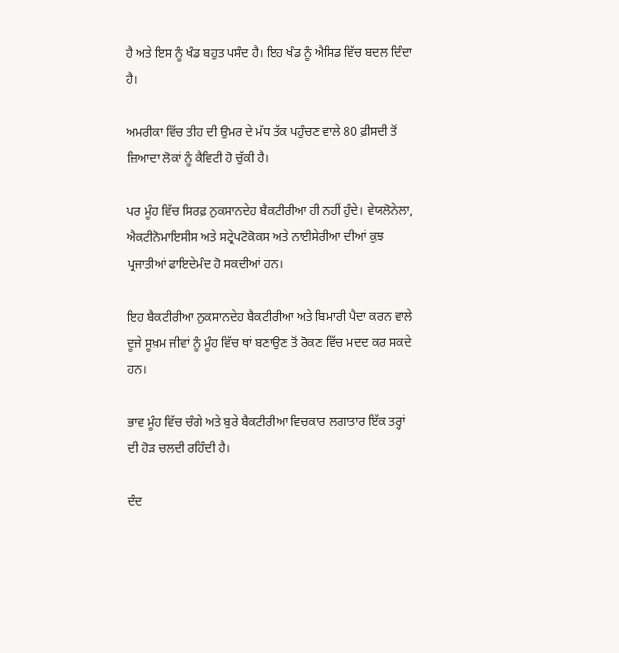ਹੈ ਅਤੇ ਇਸ ਨੂੰ ਖੰਡ ਬਹੁਤ ਪਸੰਦ ਹੈ। ਇਹ ਖੰਡ ਨੂੰ ਐਸਿਡ ਵਿੱਚ ਬਦਲ ਦਿੰਦਾ ਹੈ।

ਅਮਰੀਕਾ ਵਿੱਚ ਤੀਹ ਦੀ ਉਮਰ ਦੇ ਮੱਧ ਤੱਕ ਪਹੁੰਚਣ ਵਾਲੇ 80 ਫ਼ੀਸਦੀ ਤੋਂ ਜ਼ਿਆਦਾ ਲੋਕਾਂ ਨੂੰ ਕੈਵਿਟੀ ਹੋ ਚੁੱਕੀ ਹੈ।

ਪਰ ਮੂੰਹ ਵਿੱਚ ਸਿਰਫ਼ ਨੁਕਸਾਨਦੇਹ ਬੈਕਟੀਰੀਆ ਹੀ ਨਹੀਂ ਹੁੰਦੇ। ਵੇਯਲੋਨੇਲਾ, ਐਕਟੀਨੋਮਾਇਸੀਸ ਅਤੇ ਸਟ੍ਰੇਪਟੋਕੋਕਸ ਅਤੇ ਨਾਈਸੇਰੀਆ ਦੀਆਂ ਕੁਝ ਪ੍ਰਜਾਤੀਆਂ ਫਾਇਦੇਮੰਦ ਹੋ ਸਕਦੀਆਂ ਹਨ।

ਇਹ ਬੈਕਟੀਰੀਆ ਨੁਕਸਾਨਦੇਹ ਬੈਕਟੀਰੀਆ ਅਤੇ ਬਿਮਾਰੀ ਪੈਦਾ ਕਰਨ ਵਾਲੇ ਦੂਜੇ ਸੂਖ਼ਮ ਜੀਵਾਂ ਨੂੰ ਮੂੰਹ ਵਿੱਚ ਥਾਂ ਬਣਾਉਣ ਤੋਂ ਰੋਕਣ ਵਿੱਚ ਮਦਦ ਕਰ ਸਕਦੇ ਹਨ।

ਭਾਵ ਮੂੰਹ ਵਿੱਚ ਚੰਗੇ ਅਤੇ ਬੁਰੇ ਬੈਕਟੀਰੀਆ ਵਿਚਕਾਰ ਲਗਾਤਾਰ ਇੱਕ ਤਰ੍ਹਾਂ ਦੀ ਹੋੜ ਚਲਦੀ ਰਹਿੰਦੀ ਹੈ।

ਦੰਦ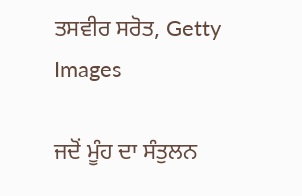ਤਸਵੀਰ ਸਰੋਤ, Getty Images

ਜਦੋਂ ਮੂੰਹ ਦਾ ਸੰਤੁਲਨ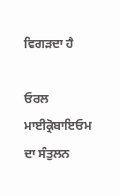ਵਿਗੜਦਾ ਹੈ

ਓਰਲ ਮਾਈਕ੍ਰੋਬਾਇਓਮ ਦਾ ਸੰਤੁਲਨ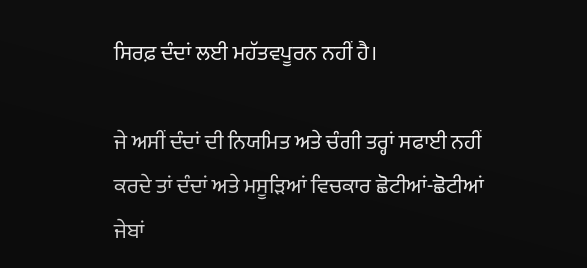ਸਿਰਫ਼ ਦੰਦਾਂ ਲਈ ਮਹੱਤਵਪੂਰਨ ਨਹੀਂ ਹੈ।

ਜੇ ਅਸੀਂ ਦੰਦਾਂ ਦੀ ਨਿਯਮਿਤ ਅਤੇ ਚੰਗੀ ਤਰ੍ਹਾਂ ਸਫਾਈ ਨਹੀਂ ਕਰਦੇ ਤਾਂ ਦੰਦਾਂ ਅਤੇ ਮਸੂੜਿਆਂ ਵਿਚਕਾਰ ਛੋਟੀਆਂ-ਛੋਟੀਆਂ ਜੇਬਾਂ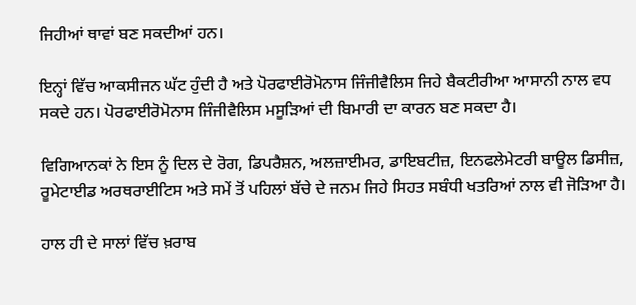ਜਿਹੀਆਂ ਥਾਵਾਂ ਬਣ ਸਕਦੀਆਂ ਹਨ।

ਇਨ੍ਹਾਂ ਵਿੱਚ ਆਕਸੀਜਨ ਘੱਟ ਹੁੰਦੀ ਹੈ ਅਤੇ ਪੋਰਫਾਈਰੋਮੋਨਾਸ ਜਿੰਜੀਵੈਲਿਸ ਜਿਹੇ ਬੈਕਟੀਰੀਆ ਆਸਾਨੀ ਨਾਲ ਵਧ ਸਕਦੇ ਹਨ। ਪੋਰਫਾਈਰੋਮੋਨਾਸ ਜਿੰਜੀਵੈਲਿਸ ਮਸੂੜਿਆਂ ਦੀ ਬਿਮਾਰੀ ਦਾ ਕਾਰਨ ਬਣ ਸਕਦਾ ਹੈ।

ਵਿਗਿਆਨਕਾਂ ਨੇ ਇਸ ਨੂੰ ਦਿਲ ਦੇ ਰੋਗ, ਡਿਪਰੈਸ਼ਨ, ਅਲਜ਼ਾਈਮਰ, ਡਾਇਬਟੀਜ਼, ਇਨਫਲੇਮੇਟਰੀ ਬਾਊਲ ਡਿਸੀਜ਼, ਰੂਮੇਟਾਈਡ ਅਰਥਰਾਈਟਿਸ ਅਤੇ ਸਮੇਂ ਤੋਂ ਪਹਿਲਾਂ ਬੱਚੇ ਦੇ ਜਨਮ ਜਿਹੇ ਸਿਹਤ ਸਬੰਧੀ ਖਤਰਿਆਂ ਨਾਲ ਵੀ ਜੋੜਿਆ ਹੈ।

ਹਾਲ ਹੀ ਦੇ ਸਾਲਾਂ ਵਿੱਚ ਖ਼ਰਾਬ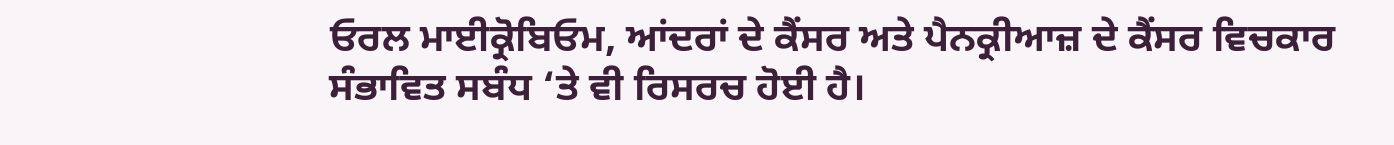ਓਰਲ ਮਾਈਕ੍ਰੋਬਿਓਮ, ਆਂਦਰਾਂ ਦੇ ਕੈਂਸਰ ਅਤੇ ਪੈਨਕ੍ਰੀਆਜ਼ ਦੇ ਕੈਂਸਰ ਵਿਚਕਾਰ ਸੰਭਾਵਿਤ ਸਬੰਧ ‘ਤੇ ਵੀ ਰਿਸਰਚ ਹੋਈ ਹੈ।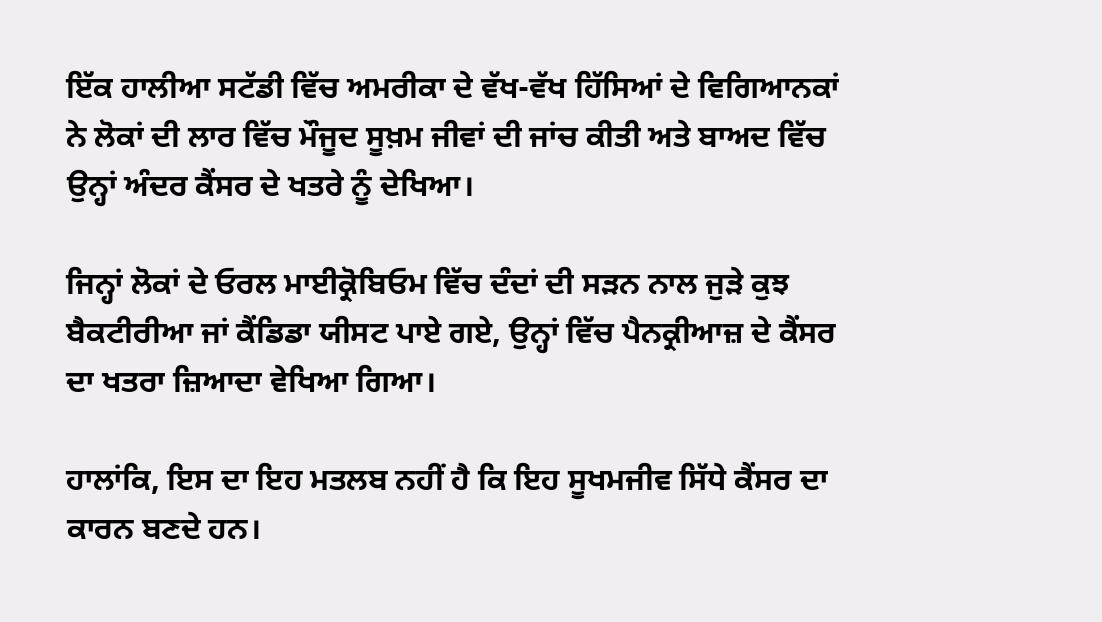ਇੱਕ ਹਾਲੀਆ ਸਟੱਡੀ ਵਿੱਚ ਅਮਰੀਕਾ ਦੇ ਵੱਖ-ਵੱਖ ਹਿੱਸਿਆਂ ਦੇ ਵਿਗਿਆਨਕਾਂ ਨੇ ਲੋਕਾਂ ਦੀ ਲਾਰ ਵਿੱਚ ਮੌਜੂਦ ਸੂਖ਼ਮ ਜੀਵਾਂ ਦੀ ਜਾਂਚ ਕੀਤੀ ਅਤੇ ਬਾਅਦ ਵਿੱਚ ਉਨ੍ਹਾਂ ਅੰਦਰ ਕੈਂਸਰ ਦੇ ਖਤਰੇ ਨੂੰ ਦੇਖਿਆ।

ਜਿਨ੍ਹਾਂ ਲੋਕਾਂ ਦੇ ਓਰਲ ਮਾਈਕ੍ਰੋਬਿਓਮ ਵਿੱਚ ਦੰਦਾਂ ਦੀ ਸੜਨ ਨਾਲ ਜੁੜੇ ਕੁਝ ਬੈਕਟੀਰੀਆ ਜਾਂ ਕੈਂਡਿਡਾ ਯੀਸਟ ਪਾਏ ਗਏ, ਉਨ੍ਹਾਂ ਵਿੱਚ ਪੈਨਕ੍ਰੀਆਜ਼ ਦੇ ਕੈਂਸਰ ਦਾ ਖਤਰਾ ਜ਼ਿਆਦਾ ਵੇਖਿਆ ਗਿਆ।

ਹਾਲਾਂਕਿ, ਇਸ ਦਾ ਇਹ ਮਤਲਬ ਨਹੀਂ ਹੈ ਕਿ ਇਹ ਸੂਖਮਜੀਵ ਸਿੱਧੇ ਕੈਂਸਰ ਦਾ ਕਾਰਨ ਬਣਦੇ ਹਨ।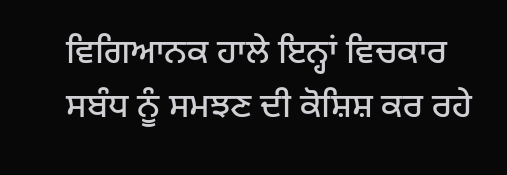ਵਿਗਿਆਨਕ ਹਾਲੇ ਇਨ੍ਹਾਂ ਵਿਚਕਾਰ ਸਬੰਧ ਨੂੰ ਸਮਝਣ ਦੀ ਕੋਸ਼ਿਸ਼ ਕਰ ਰਹੇ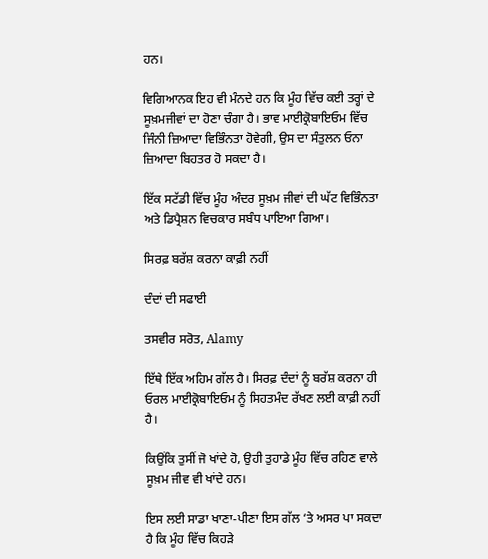ਹਨ।

ਵਿਗਿਆਨਕ ਇਹ ਵੀ ਮੰਨਦੇ ਹਨ ਕਿ ਮੂੰਹ ਵਿੱਚ ਕਈ ਤਰ੍ਹਾਂ ਦੇ ਸੂਖ਼ਮਜੀਵਾਂ ਦਾ ਹੋਣਾ ਚੰਗਾ ਹੈ। ਭਾਵ ਮਾਈਕ੍ਰੋਬਾਇਓਮ ਵਿੱਚ ਜਿੰਨੀ ਜ਼ਿਆਦਾ ਵਿਭਿੰਨਤਾ ਹੋਵੇਗੀ, ਉਸ ਦਾ ਸੰਤੁਲਨ ਓਨਾ ਜ਼ਿਆਦਾ ਬਿਹਤਰ ਹੋ ਸਕਦਾ ਹੈ।

ਇੱਕ ਸਟੱਡੀ ਵਿੱਚ ਮੂੰਹ ਅੰਦਰ ਸੂਖ਼ਮ ਜੀਵਾਂ ਦੀ ਘੱਟ ਵਿਭਿੰਨਤਾ ਅਤੇ ਡਿਪ੍ਰੈਸ਼ਨ ਵਿਚਕਾਰ ਸਬੰਧ ਪਾਇਆ ਗਿਆ।

ਸਿਰਫ਼ ਬਰੱਸ਼ ਕਰਨਾ ਕਾਫ਼ੀ ਨਹੀਂ

ਦੰਦਾਂ ਦੀ ਸਫਾਈ

ਤਸਵੀਰ ਸਰੋਤ, Alamy

ਇੱਥੇ ਇੱਕ ਅਹਿਮ ਗੱਲ ਹੈ। ਸਿਰਫ਼ ਦੰਦਾਂ ਨੂੰ ਬਰੱਸ਼ ਕਰਨਾ ਹੀ ਓਰਲ ਮਾਈਕ੍ਰੋਬਾਇਓਮ ਨੂੰ ਸਿਹਤਮੰਦ ਰੱਖਣ ਲਈ ਕਾਫ਼ੀ ਨਹੀਂ ਹੈ।

ਕਿਉਂਕਿ ਤੁਸੀਂ ਜੋ ਖਾਂਦੇ ਹੋ, ਉਹੀ ਤੁਹਾਡੇ ਮੂੰਹ ਵਿੱਚ ਰਹਿਣ ਵਾਲੇ ਸੂਖ਼ਮ ਜੀਵ ਵੀ ਖਾਂਦੇ ਹਨ।

ਇਸ ਲਈ ਸਾਡਾ ਖਾਣਾ-ਪੀਣਾ ਇਸ ਗੱਲ ‘ਤੇ ਅਸਰ ਪਾ ਸਕਦਾ ਹੈ ਕਿ ਮੂੰਹ ਵਿੱਚ ਕਿਹੜੇ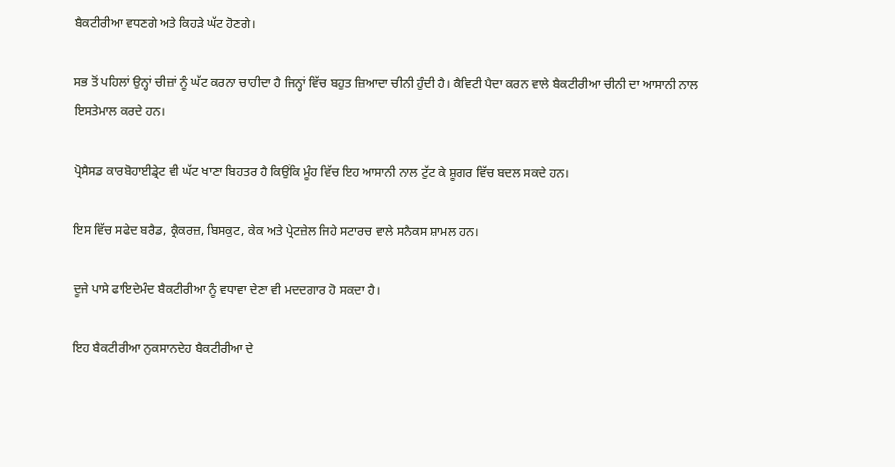ਬੈਕਟੀਰੀਆ ਵਧਣਗੇ ਅਤੇ ਕਿਹੜੇ ਘੱਟ ਹੋਣਗੇ।

ਸਭ ਤੋਂ ਪਹਿਲਾਂ ਉਨ੍ਹਾਂ ਚੀਜ਼ਾਂ ਨੂੰ ਘੱਟ ਕਰਨਾ ਚਾਹੀਦਾ ਹੈ ਜਿਨ੍ਹਾਂ ਵਿੱਚ ਬਹੁਤ ਜ਼ਿਆਦਾ ਚੀਨੀ ਹੁੰਦੀ ਹੈ। ਕੈਵਿਟੀ ਪੈਦਾ ਕਰਨ ਵਾਲੇ ਬੈਕਟੀਰੀਆ ਚੀਨੀ ਦਾ ਆਸਾਨੀ ਨਾਲ ਇਸਤੇਮਾਲ ਕਰਦੇ ਹਨ।

ਪ੍ਰੋਸੈਸਡ ਕਾਰਬੋਹਾਈਡ੍ਰੇਟ ਵੀ ਘੱਟ ਖਾਣਾ ਬਿਹਤਰ ਹੈ ਕਿਉਂਕਿ ਮੂੰਹ ਵਿੱਚ ਇਹ ਆਸਾਨੀ ਨਾਲ ਟੁੱਟ ਕੇ ਸ਼ੂਗਰ ਵਿੱਚ ਬਦਲ ਸਕਦੇ ਹਨ।

ਇਸ ਵਿੱਚ ਸਫੇਦ ਬਰੈਡ, ਕ੍ਰੈਕਰਜ਼, ਬਿਸਕੁਟ, ਕੇਕ ਅਤੇ ਪ੍ਰੇਟਜ਼ੇਲ ਜਿਹੇ ਸਟਾਰਚ ਵਾਲੇ ਸਨੈਕਸ ਸ਼ਾਮਲ ਹਨ।

ਦੂਜੇ ਪਾਸੇ ਫਾਇਦੇਮੰਦ ਬੈਕਟੀਰੀਆ ਨੂੰ ਵਧਾਵਾ ਦੇਣਾ ਵੀ ਮਦਦਗਾਰ ਹੋ ਸਕਦਾ ਹੈ।

ਇਹ ਬੈਕਟੀਰੀਆ ਨੁਕਸਾਨਦੇਹ ਬੈਕਟੀਰੀਆ ਦੇ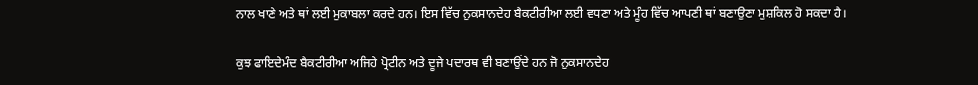ਨਾਲ ਖਾਣੇ ਅਤੇ ਥਾਂ ਲਈ ਮੁਕਾਬਲਾ ਕਰਦੇ ਹਨ। ਇਸ ਵਿੱਚ ਨੁਕਸਾਨਦੇਹ ਬੈਕਟੀਰੀਆ ਲਈ ਵਧਣਾ ਅਤੇ ਮੂੰਹ ਵਿੱਚ ਆਪਣੀ ਥਾਂ ਬਣਾਉਣਾ ਮੁਸ਼ਕਿਲ ਹੋ ਸਕਦਾ ਹੈ।

ਕੁਝ ਫਾਇਦੇਮੰਦ ਬੈਕਟੀਰੀਆ ਅਜਿਹੇ ਪ੍ਰੋਟੀਨ ਅਤੇ ਦੂਜੇ ਪਦਾਰਥ ਵੀ ਬਣਾਉਂਦੇ ਹਨ ਜੋ ਨੁਕਸਾਨਦੇਹ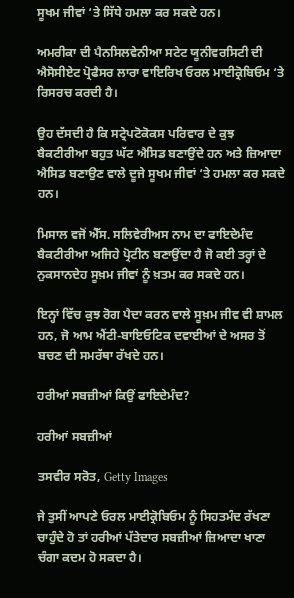ਸੂਖਮ ਜੀਵਾਂ ‘ਤੇ ਸਿੱਧੇ ਹਮਲਾ ਕਰ ਸਕਦੇ ਹਨ।

ਅਮਰੀਕਾ ਦੀ ਪੈਨਸਿਲਵੇਨੀਆ ਸਟੇਟ ਯੂਨੀਵਰਸਿਟੀ ਦੀ ਐਸੋਸੀਏਟ ਪ੍ਰੋਫੈਸਰ ਲਾਰਾ ਵਾਇਰਿਖ ਓਰਲ ਮਾਈਕ੍ਰੋਬਿਓਮ ‘ਤੇ ਰਿਸਰਚ ਕਰਦੀ ਹੈ।

ਉਹ ਦੱਸਦੀ ਹੈ ਕਿ ਸਟ੍ਰੇਪਟੋਕੋਕਸ ਪਰਿਵਾਰ ਦੇ ਕੁਝ ਬੈਕਟੀਰੀਆ ਬਹੁਤ ਘੱਟ ਐਸਿਡ ਬਣਾਉਂਦੇ ਹਨ ਅਤੇ ਜ਼ਿਆਦਾ ਐਸਿਡ ਬਣਾਉਣ ਵਾਲੇ ਦੂਜੇ ਸੂਖਮ ਜੀਵਾਂ ‘ਤੇ ਹਮਲਾ ਕਰ ਸਕਦੇ ਹਨ।

ਮਿਸਾਲ ਵਜੋਂ ਐੱਸ. ਸਲਿਵੇਰੀਅਸ ਨਾਮ ਦਾ ਫਾਇਦੇਮੰਦ ਬੈਕਟੀਰੀਆ ਅਜਿਹੇ ਪ੍ਰੋਟੀਨ ਬਣਾਉਂਦਾ ਹੈ ਜੋ ਕਈ ਤਰ੍ਹਾਂ ਦੇ ਨੁਕਸਾਨਦੇਹ ਸੂਖ਼ਮ ਜੀਵਾਂ ਨੂੰ ਖ਼ਤਮ ਕਰ ਸਕਦੇ ਹਨ।

ਇਨ੍ਹਾਂ ਵਿੱਚ ਕੁਝ ਰੋਗ ਪੈਦਾ ਕਰਨ ਵਾਲੇ ਸੂਖ਼ਮ ਜੀਵ ਵੀ ਸ਼ਾਮਲ ਹਨ, ਜੋ ਆਮ ਐਂਟੀ-ਬਾਇਓਟਿਕ ਦਵਾਈਆਂ ਦੇ ਅਸਰ ਤੋਂ ਬਚਣ ਦੀ ਸਮਰੱਥਾ ਰੱਖਦੇ ਹਨ।

ਹਰੀਆਂ ਸਬਜ਼ੀਆਂ ਕਿਉਂ ਫਾਇਦੇਮੰਦ?

ਹਰੀਆਂ ਸਬਜ਼ੀਆਂ

ਤਸਵੀਰ ਸਰੋਤ, Getty Images

ਜੇ ਤੁਸੀਂ ਆਪਣੇ ਓਰਲ ਮਾਈਕ੍ਰੋਬਿਓਮ ਨੂੰ ਸਿਹਤਮੰਦ ਰੱਖਣਾ ਚਾਹੁੰਦੇ ਹੋ ਤਾਂ ਹਰੀਆਂ ਪੱਤੇਦਾਰ ਸਬਜ਼ੀਆਂ ਜ਼ਿਆਦਾ ਖਾਣਾ ਚੰਗਾ ਕਦਮ ਹੋ ਸਕਦਾ ਹੈ।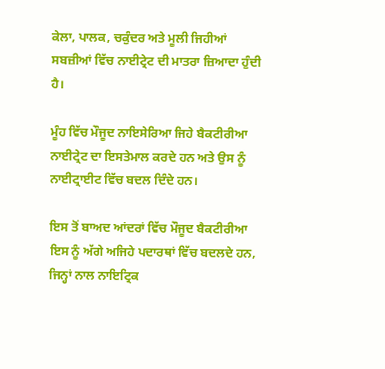ਕੇਲਾ, ਪਾਲਕ, ਚਕੁੰਦਰ ਅਤੇ ਮੂਲੀ ਜਿਹੀਆਂ ਸਬਜ਼ੀਆਂ ਵਿੱਚ ਨਾਈਟ੍ਰੇਟ ਦੀ ਮਾਤਰਾ ਜ਼ਿਆਦਾ ਹੁੰਦੀ ਹੈ।

ਮੂੰਹ ਵਿੱਚ ਮੌਜੂਦ ਨਾਇਸੇਰਿਆ ਜਿਹੇ ਬੈਕਟੀਰੀਆ ਨਾਈਟ੍ਰੇਟ ਦਾ ਇਸਤੇਮਾਲ ਕਰਦੇ ਹਨ ਅਤੇ ਉਸ ਨੂੰ ਨਾਈਟ੍ਰਾਈਟ ਵਿੱਚ ਬਦਲ ਦਿੰਦੇ ਹਨ।

ਇਸ ਤੋਂ ਬਾਅਦ ਆਂਦਰਾਂ ਵਿੱਚ ਮੌਜੂਦ ਬੈਕਟੀਰੀਆ ਇਸ ਨੂੰ ਅੱਗੇ ਅਜਿਹੇ ਪਦਾਰਥਾਂ ਵਿੱਚ ਬਦਲਦੇ ਹਨ, ਜਿਨ੍ਹਾਂ ਨਾਲ ਨਾਇਟ੍ਰਿਕ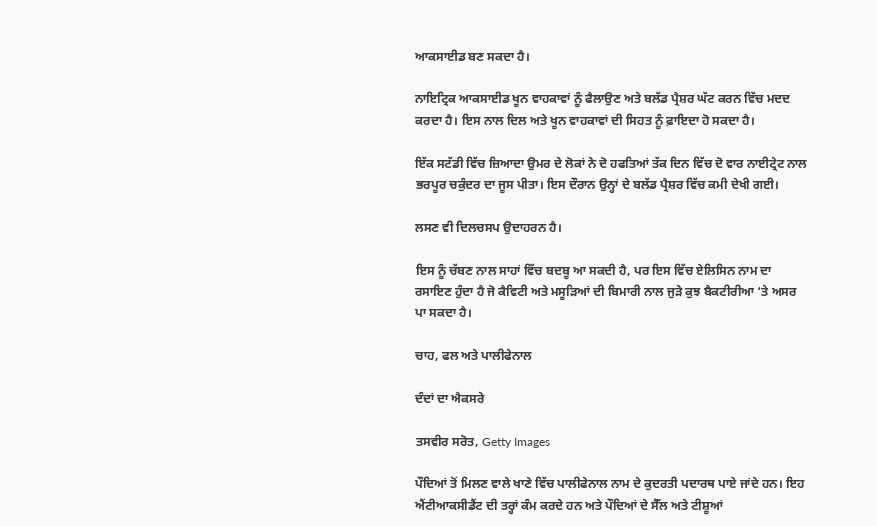ਆਕਸਾਈਡ ਬਣ ਸਕਦਾ ਹੈ।

ਨਾਇਟ੍ਰਿਕ ਆਕਸਾਈਡ ਖੂਨ ਵਾਹਕਾਵਾਂ ਨੂੰ ਫੈਲਾਉਣ ਅਤੇ ਬਲੱਡ ਪ੍ਰੈਸ਼ਰ ਘੱਟ ਕਰਨ ਵਿੱਚ ਮਦਦ ਕਰਦਾ ਹੈ। ਇਸ ਨਾਲ ਦਿਲ ਅਤੇ ਖੂਨ ਵਾਹਕਾਵਾਂ ਦੀ ਸਿਹਤ ਨੂੰ ਫ਼ਾਇਦਾ ਹੋ ਸਕਦਾ ਹੈ।

ਇੱਕ ਸਟੱਡੀ ਵਿੱਚ ਜ਼ਿਆਦਾ ਉਮਰ ਦੇ ਲੋਕਾਂ ਨੇ ਦੋ ਹਫਤਿਆਂ ਤੱਕ ਦਿਨ ਵਿੱਚ ਦੋ ਵਾਰ ਨਾਈਟ੍ਰੇਟ ਨਾਲ ਭਰਪੂਰ ਚਕੁੰਦਰ ਦਾ ਜੂਸ ਪੀਤਾ। ਇਸ ਦੌਰਾਨ ਉਨ੍ਹਾਂ ਦੇ ਬਲੱਡ ਪ੍ਰੈਸ਼ਰ ਵਿੱਚ ਕਮੀ ਦੇਖੀ ਗਈ।

ਲਸਣ ਵੀ ਦਿਲਚਸਪ ਉਦਾਹਰਨ ਹੈ।

ਇਸ ਨੂੰ ਚੱਬਣ ਨਾਲ ਸਾਹਾਂ ਵਿੱਚ ਬਦਬੂ ਆ ਸਕਦੀ ਹੈ, ਪਰ ਇਸ ਵਿੱਚ ਏਲਿਸਿਨ ਨਾਮ ਦਾ ਰਸਾਇਣ ਹੁੰਦਾ ਹੈ ਜੋ ਕੈਵਿਟੀ ਅਤੇ ਮਸੂੜਿਆਂ ਦੀ ਬਿਮਾਰੀ ਨਾਲ ਜੁੜੇ ਕੁਝ ਬੈਕਟੀਰੀਆ ‘ਤੇ ਅਸਰ ਪਾ ਸਕਦਾ ਹੈ।

ਚਾਹ, ਫਲ ਅਤੇ ਪਾਲੀਫੇਨਾਲ

ਦੰਦਾਂ ਦਾ ਐਕਸਰੇ

ਤਸਵੀਰ ਸਰੋਤ, Getty Images

ਪੌਦਿਆਂ ਤੋਂ ਮਿਲਣ ਵਾਲੇ ਖਾਣੇ ਵਿੱਚ ਪਾਲੀਫੇਨਾਲ ਨਾਮ ਦੇ ਕੁਦਰਤੀ ਪਦਾਰਥ ਪਾਏ ਜਾਂਦੇ ਹਨ। ਇਹ ਐਂਟੀਆਕਸੀਡੈਂਟ ਦੀ ਤਰ੍ਹਾਂ ਕੰਮ ਕਰਦੇ ਹਨ ਅਤੇ ਪੌਦਿਆਂ ਦੇ ਸੈੱਲ ਅਤੇ ਟੀਸ਼ੂਆਂ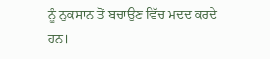ਨੂੰ ਨੁਕਸਾਨ ਤੋਂ ਬਚਾਉਣ ਵਿੱਚ ਮਦਦ ਕਰਦੇ ਹਨ।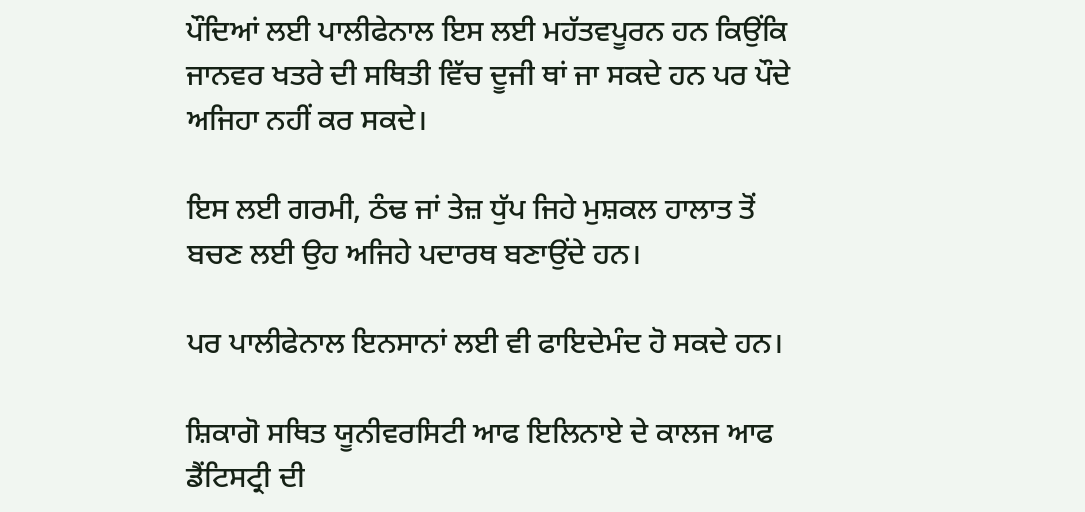ਪੌਦਿਆਂ ਲਈ ਪਾਲੀਫੇਨਾਲ ਇਸ ਲਈ ਮਹੱਤਵਪੂਰਨ ਹਨ ਕਿਉਂਕਿ ਜਾਨਵਰ ਖਤਰੇ ਦੀ ਸਥਿਤੀ ਵਿੱਚ ਦੂਜੀ ਥਾਂ ਜਾ ਸਕਦੇ ਹਨ ਪਰ ਪੌਦੇ ਅਜਿਹਾ ਨਹੀਂ ਕਰ ਸਕਦੇ।

ਇਸ ਲਈ ਗਰਮੀ, ਠੰਢ ਜਾਂ ਤੇਜ਼ ਧੁੱਪ ਜਿਹੇ ਮੁਸ਼ਕਲ ਹਾਲਾਤ ਤੋਂ ਬਚਣ ਲਈ ਉਹ ਅਜਿਹੇ ਪਦਾਰਥ ਬਣਾਉਂਦੇ ਹਨ।

ਪਰ ਪਾਲੀਫੇਨਾਲ ਇਨਸਾਨਾਂ ਲਈ ਵੀ ਫਾਇਦੇਮੰਦ ਹੋ ਸਕਦੇ ਹਨ।

ਸ਼ਿਕਾਗੋ ਸਥਿਤ ਯੂਨੀਵਰਸਿਟੀ ਆਫ ਇਲਿਨਾਏ ਦੇ ਕਾਲਜ ਆਫ ਡੈਂਟਿਸਟ੍ਰੀ ਦੀ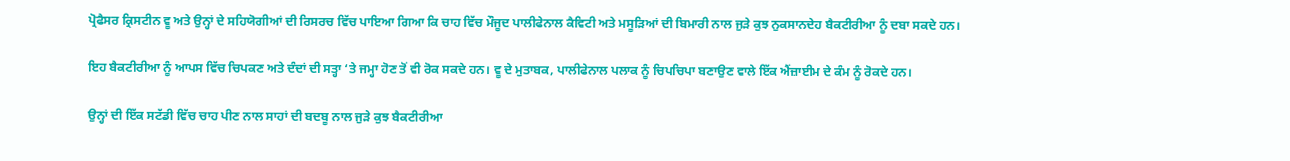ਪ੍ਰੋਫੈਸਰ ਕ੍ਰਿਸਟੀਨ ਵੂ ਅਤੇ ਉਨ੍ਹਾਂ ਦੇ ਸਹਿਯੋਗੀਆਂ ਦੀ ਰਿਸਰਚ ਵਿੱਚ ਪਾਇਆ ਗਿਆ ਕਿ ਚਾਹ ਵਿੱਚ ਮੌਜੂਦ ਪਾਲੀਫੇਨਾਲ ਕੈਵਿਟੀ ਅਤੇ ਮਸੂੜਿਆਂ ਦੀ ਬਿਮਾਰੀ ਨਾਲ ਜੁੜੇ ਕੁਝ ਨੁਕਸਾਨਦੇਹ ਬੈਕਟੀਰੀਆ ਨੂੰ ਦਬਾ ਸਕਦੇ ਹਨ।

ਇਹ ਬੈਕਟੀਰੀਆ ਨੂੰ ਆਪਸ ਵਿੱਚ ਚਿਪਕਣ ਅਤੇ ਦੰਦਾਂ ਦੀ ਸਤ੍ਹਾ ‘ਤੇ ਜਮ੍ਹਾ ਹੋਣ ਤੋਂ ਵੀ ਰੋਕ ਸਕਦੇ ਹਨ। ਵੂ ਦੇ ਮੁਤਾਬਕ, ਪਾਲੀਫੇਨਾਲ ਪਲਾਕ ਨੂੰ ਚਿਪਚਿਪਾ ਬਣਾਉਣ ਵਾਲੇ ਇੱਕ ਐਂਜ਼ਾਈਮ ਦੇ ਕੰਮ ਨੂੰ ਰੋਕਦੇ ਹਨ।

ਉਨ੍ਹਾਂ ਦੀ ਇੱਕ ਸਟੱਡੀ ਵਿੱਚ ਚਾਹ ਪੀਣ ਨਾਲ ਸਾਹਾਂ ਦੀ ਬਦਬੂ ਨਾਲ ਜੁੜੇ ਕੁਝ ਬੈਕਟੀਰੀਆ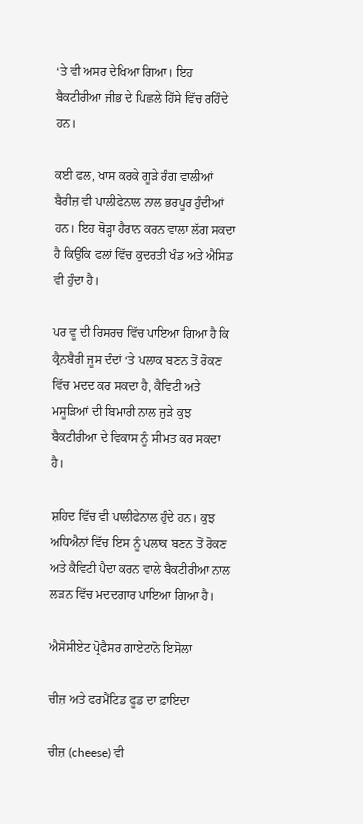‘ਤੇ ਵੀ ਅਸਰ ਦੇਖਿਆ ਗਿਆ। ਇਹ ਬੈਕਟੀਰੀਆ ਜੀਭ ਦੇ ਪਿਛਲੇ ਹਿੱਸੇ ਵਿੱਚ ਰਹਿੰਦੇ ਹਨ।

ਕਈ ਫਲ, ਖਾਸ ਕਰਕੇ ਗੂੜੇ ਰੰਗ ਵਾਲੀਆਂ ਬੈਰੀਜ਼ ਵੀ ਪਾਲੀਫੇਨਾਲ ਨਾਲ ਭਰਪੂਰ ਹੁੰਦੀਆਂ ਹਨ। ਇਹ ਥੋੜ੍ਹਾ ਹੈਰਾਨ ਕਰਨ ਵਾਲਾ ਲੱਗ ਸਕਦਾ ਹੈ ਕਿਉਂਕਿ ਫਲਾਂ ਵਿੱਚ ਕੁਦਰਤੀ ਖੰਡ ਅਤੇ ਐਸਿਡ ਵੀ ਹੁੰਦਾ ਹੈ।

ਪਰ ਵੂ ਦੀ ਰਿਸਰਚ ਵਿੱਚ ਪਾਇਆ ਗਿਆ ਹੈ ਕਿ ਕ੍ਰੈਨਬੈਰੀ ਜੂਸ ਦੰਦਾਂ ‘ਤੇ ਪਲਾਕ ਬਣਨ ਤੋਂ ਰੋਕਣ ਵਿੱਚ ਮਦਦ ਕਰ ਸਕਦਾ ਹੈ, ਕੈਵਿਟੀ ਅਤੇ ਮਸੂੜਿਆਂ ਦੀ ਬਿਮਾਰੀ ਨਾਲ ਜੁੜੇ ਕੁਝ ਬੈਕਟੀਰੀਆ ਦੇ ਵਿਕਾਸ ਨੂੰ ਸੀਮਤ ਕਰ ਸਕਦਾ ਹੈ।

ਸ਼ਹਿਦ ਵਿੱਚ ਵੀ ਪਾਲੀਫੇਨਾਲ ਹੁੰਦੇ ਹਨ। ਕੁਝ ਅਧਿਐਨਾਂ ਵਿੱਚ ਇਸ ਨੂੰ ਪਲਾਕ ਬਣਨ ਤੋਂ ਰੋਕਣ ਅਤੇ ਕੈਵਿਟੀ ਪੈਦਾ ਕਰਨ ਵਾਲੇ ਬੈਕਟੀਰੀਆ ਨਾਲ ਲੜਨ ਵਿੱਚ ਮਦਦਗਾਰ ਪਾਇਆ ਗਿਆ ਹੈ।

ਐਸੋਸੀਏਟ ਪ੍ਰੋਫੈਸਰ ਗਾਏਟਾਨੋ ਇਸੋਲਾ

ਚੀਜ਼ ਅਤੇ ਫਰਮੈਂਟਿਡ ਫੂਡ ਦਾ ਫ਼ਾਇਦਾ

ਚੀਜ਼ (cheese) ਵੀ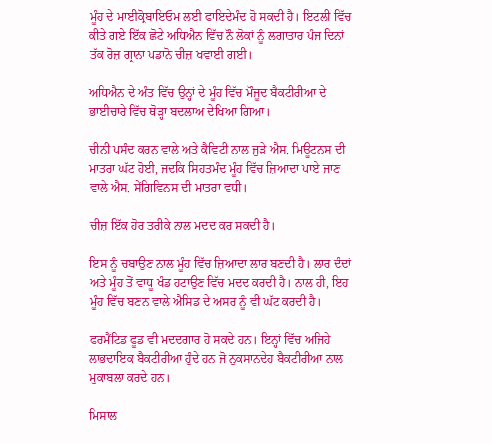ਮੂੰਹ ਦੇ ਮਾਈਕ੍ਰੋਬਾਇਓਮ ਲਈ ਫਾਇਦੇਮੰਦ ਹੋ ਸਕਦੀ ਹੈ। ਇਟਲੀ ਵਿੱਚ ਕੀਤੇ ਗਏ ਇੱਕ ਛੋਟੇ ਅਧਿਐਨ ਵਿੱਚ ਨੌ ਲੋਕਾਂ ਨੂੰ ਲਗਾਤਾਰ ਪੰਜ ਦਿਨਾਂ ਤੱਕ ਰੋਜ਼ ਗ੍ਰਾਨਾ ਪਡਾਨੋ ਚੀਜ਼ ਖਵਾਈ ਗਈ।

ਅਧਿਐਨ ਦੇ ਅੰਤ ਵਿੱਚ ਉਨ੍ਹਾਂ ਦੇ ਮੂੰਹ ਵਿੱਚ ਮੌਜੂਦ ਬੈਕਟੀਰੀਆ ਦੇ ਭਾਈਚਾਰੇ ਵਿੱਚ ਥੋੜ੍ਹਾ ਬਦਲਾਅ ਦੇਖਿਆ ਗਿਆ।

ਚੀਨੀ ਪਸੰਦ ਕਰਨ ਵਾਲੇ ਅਤੇ ਕੈਵਿਟੀ ਨਾਲ ਜੁੜੇ ਐਸ. ਮਿਊਟਨਸ ਦੀ ਮਾਤਰਾ ਘੱਟ ਹੋਈ, ਜਦਕਿ ਸਿਹਤਮੰਦ ਮੂੰਹ ਵਿੱਚ ਜ਼ਿਆਦਾ ਪਾਏ ਜਾਣ ਵਾਲੇ ਐਸ. ਸੇਂਗਿਵਿਨਸ ਦੀ ਮਾਤਰਾ ਵਧੀ।

ਚੀਜ਼ ਇੱਕ ਹੋਰ ਤਰੀਕੇ ਨਾਲ ਮਦਦ ਕਰ ਸਕਦੀ ਹੈ।

ਇਸ ਨੂੰ ਚਬਾਉਣ ਨਾਲ ਮੂੰਹ ਵਿੱਚ ਜ਼ਿਆਦਾ ਲਾਰ ਬਣਦੀ ਹੈ। ਲਾਰ ਦੰਦਾਂ ਅਤੇ ਮੂੰਹ ਤੋਂ ਵਾਧੂ ਖੰਡ ਹਟਾਉਣ ਵਿੱਚ ਮਦਦ ਕਰਦੀ ਹੈ। ਨਾਲ ਹੀ, ਇਹ ਮੂੰਹ ਵਿੱਚ ਬਣਨ ਵਾਲੇ ਐਸਿਡ ਦੇ ਅਸਰ ਨੂੰ ਵੀ ਘੱਟ ਕਰਦੀ ਹੈ।

ਫਰਮੈਂਟਿਡ ਫੂਡ ਵੀ ਮਦਦਗਾਰ ਹੋ ਸਕਦੇ ਹਨ। ਇਨ੍ਹਾਂ ਵਿੱਚ ਅਜਿਹੇ ਲਾਭਦਾਇਕ ਬੈਕਟੀਰੀਆ ਹੁੰਦੇ ਹਨ ਜੋ ਨੁਕਸਾਨਦੇਹ ਬੈਕਟੀਰੀਆ ਨਾਲ ਮੁਕਾਬਲਾ ਕਰਦੇ ਹਨ।

ਮਿਸਾਲ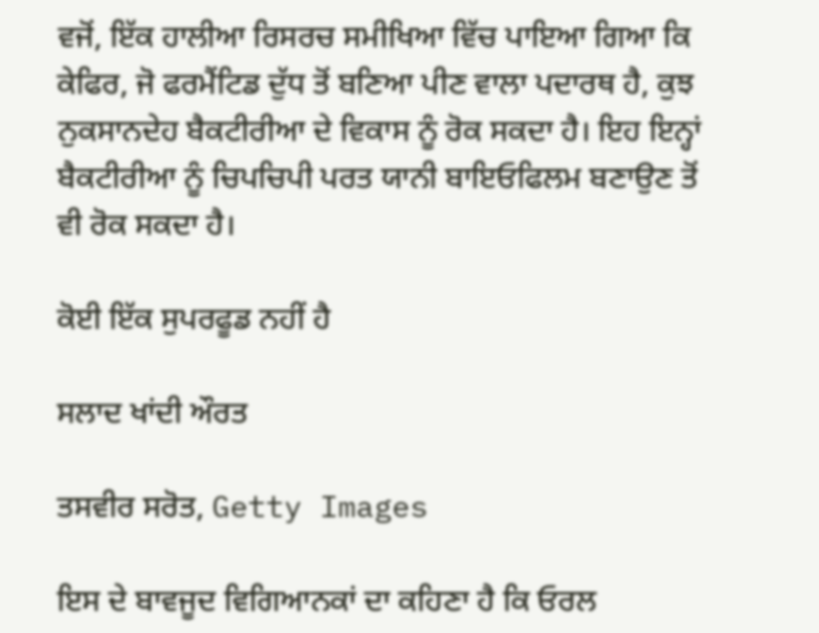ਵਜੋਂ, ਇੱਕ ਹਾਲੀਆ ਰਿਸਰਚ ਸਮੀਖਿਆ ਵਿੱਚ ਪਾਇਆ ਗਿਆ ਕਿ ਕੇਫਿਰ, ਜੋ ਫਰਮੈਂਟਿਡ ਦੁੱਧ ਤੋਂ ਬਣਿਆ ਪੀਣ ਵਾਲਾ ਪਦਾਰਥ ਹੈ, ਕੁਝ ਨੁਕਸਾਨਦੇਹ ਬੈਕਟੀਰੀਆ ਦੇ ਵਿਕਾਸ ਨੂੰ ਰੋਕ ਸਕਦਾ ਹੈ। ਇਹ ਇਨ੍ਹਾਂ ਬੈਕਟੀਰੀਆ ਨੂੰ ਚਿਪਚਿਪੀ ਪਰਤ ਯਾਨੀ ਬਾਇਓਫਿਲਮ ਬਣਾਉਣ ਤੋਂ ਵੀ ਰੋਕ ਸਕਦਾ ਹੈ।

ਕੋਈ ਇੱਕ ਸੁਪਰਫੂਡ ਨਹੀਂ ਹੈ

ਸਲਾਦ ਖਾਂਦੀ ਔਰਤ

ਤਸਵੀਰ ਸਰੋਤ, Getty Images

ਇਸ ਦੇ ਬਾਵਜੂਦ ਵਿਗਿਆਨਕਾਂ ਦਾ ਕਹਿਣਾ ਹੈ ਕਿ ਓਰਲ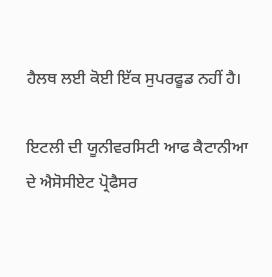ਹੈਲਥ ਲਈ ਕੋਈ ਇੱਕ ਸੁਪਰਫੂਡ ਨਹੀਂ ਹੈ।

ਇਟਲੀ ਦੀ ਯੂਨੀਵਰਸਿਟੀ ਆਫ ਕੈਟਾਨੀਆ ਦੇ ਐਸੋਸੀਏਟ ਪ੍ਰੋਫੈਸਰ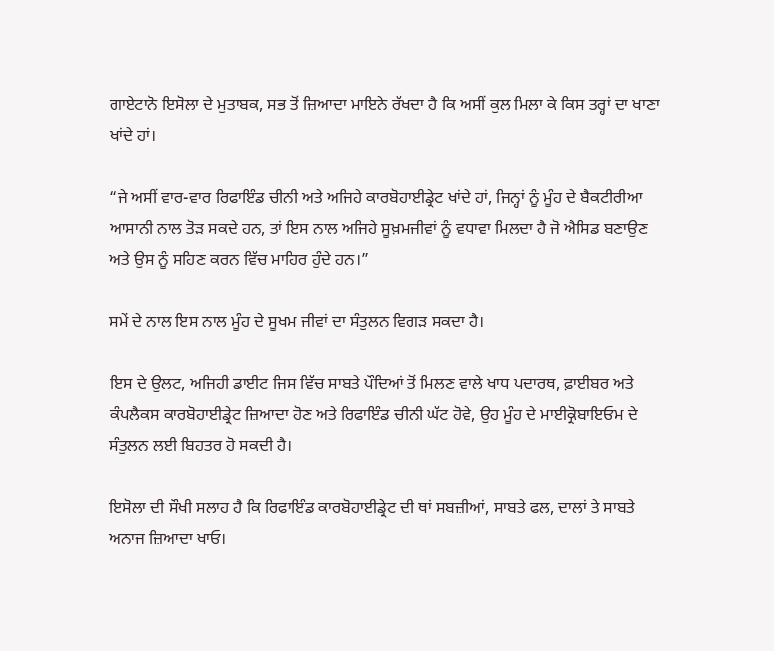ਗਾਏਟਾਨੋ ਇਸੋਲਾ ਦੇ ਮੁਤਾਬਕ, ਸਭ ਤੋਂ ਜ਼ਿਆਦਾ ਮਾਇਨੇ ਰੱਖਦਾ ਹੈ ਕਿ ਅਸੀਂ ਕੁਲ ਮਿਲਾ ਕੇ ਕਿਸ ਤਰ੍ਹਾਂ ਦਾ ਖਾਣਾ ਖਾਂਦੇ ਹਾਂ।

“ਜੇ ਅਸੀਂ ਵਾਰ-ਵਾਰ ਰਿਫਾਇੰਡ ਚੀਨੀ ਅਤੇ ਅਜਿਹੇ ਕਾਰਬੋਹਾਈਡ੍ਰੇਟ ਖਾਂਦੇ ਹਾਂ, ਜਿਨ੍ਹਾਂ ਨੂੰ ਮੂੰਹ ਦੇ ਬੈਕਟੀਰੀਆ ਆਸਾਨੀ ਨਾਲ ਤੋੜ ਸਕਦੇ ਹਨ, ਤਾਂ ਇਸ ਨਾਲ ਅਜਿਹੇ ਸੂਖ਼ਮਜੀਵਾਂ ਨੂੰ ਵਧਾਵਾ ਮਿਲਦਾ ਹੈ ਜੋ ਐਸਿਡ ਬਣਾਉਣ ਅਤੇ ਉਸ ਨੂੰ ਸਹਿਣ ਕਰਨ ਵਿੱਚ ਮਾਹਿਰ ਹੁੰਦੇ ਹਨ।”

ਸਮੇਂ ਦੇ ਨਾਲ ਇਸ ਨਾਲ ਮੂੰਹ ਦੇ ਸੂਖਮ ਜੀਵਾਂ ਦਾ ਸੰਤੁਲਨ ਵਿਗੜ ਸਕਦਾ ਹੈ।

ਇਸ ਦੇ ਉਲਟ, ਅਜਿਹੀ ਡਾਈਟ ਜਿਸ ਵਿੱਚ ਸਾਬਤੇ ਪੌਦਿਆਂ ਤੋਂ ਮਿਲਣ ਵਾਲੇ ਖਾਧ ਪਦਾਰਥ, ਫ਼ਾਈਬਰ ਅਤੇ ਕੰਪਲੈਕਸ ਕਾਰਬੋਹਾਈਡ੍ਰੇਟ ਜ਼ਿਆਦਾ ਹੋਣ ਅਤੇ ਰਿਫਾਇੰਡ ਚੀਨੀ ਘੱਟ ਹੋਵੇ, ਉਹ ਮੂੰਹ ਦੇ ਮਾਈਕ੍ਰੋਬਾਇਓਮ ਦੇ ਸੰਤੁਲਨ ਲਈ ਬਿਹਤਰ ਹੋ ਸਕਦੀ ਹੈ।

ਇਸੋਲਾ ਦੀ ਸੌਖੀ ਸਲਾਹ ਹੈ ਕਿ ਰਿਫਾਇੰਡ ਕਾਰਬੋਹਾਈਡ੍ਰੇਟ ਦੀ ਥਾਂ ਸਬਜ਼ੀਆਂ, ਸਾਬਤੇ ਫਲ, ਦਾਲਾਂ ਤੇ ਸਾਬਤੇ ਅਨਾਜ ਜ਼ਿਆਦਾ ਖਾਓ।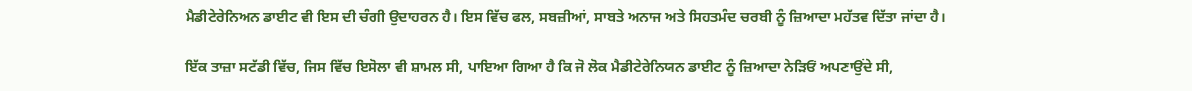ਮੈਡੀਟੇਰੇਨਿਅਨ ਡਾਈਟ ਵੀ ਇਸ ਦੀ ਚੰਗੀ ਉਦਾਹਰਨ ਹੈ। ਇਸ ਵਿੱਚ ਫਲ, ਸਬਜ਼ੀਆਂ, ਸਾਬਤੇ ਅਨਾਜ ਅਤੇ ਸਿਹਤਮੰਦ ਚਰਬੀ ਨੂੰ ਜ਼ਿਆਦਾ ਮਹੱਤਵ ਦਿੱਤਾ ਜਾਂਦਾ ਹੈ।

ਇੱਕ ਤਾਜ਼ਾ ਸਟੱਡੀ ਵਿੱਚ, ਜਿਸ ਵਿੱਚ ਇਸੋਲਾ ਵੀ ਸ਼ਾਮਲ ਸੀ, ਪਾਇਆ ਗਿਆ ਹੈ ਕਿ ਜੋ ਲੋਕ ਮੈਡੀਟੇਰੇਨਿਯਨ ਡਾਈਟ ਨੂੰ ਜ਼ਿਆਦਾ ਨੇੜਿਓਂ ਅਪਣਾਉਂਦੇ ਸੀ,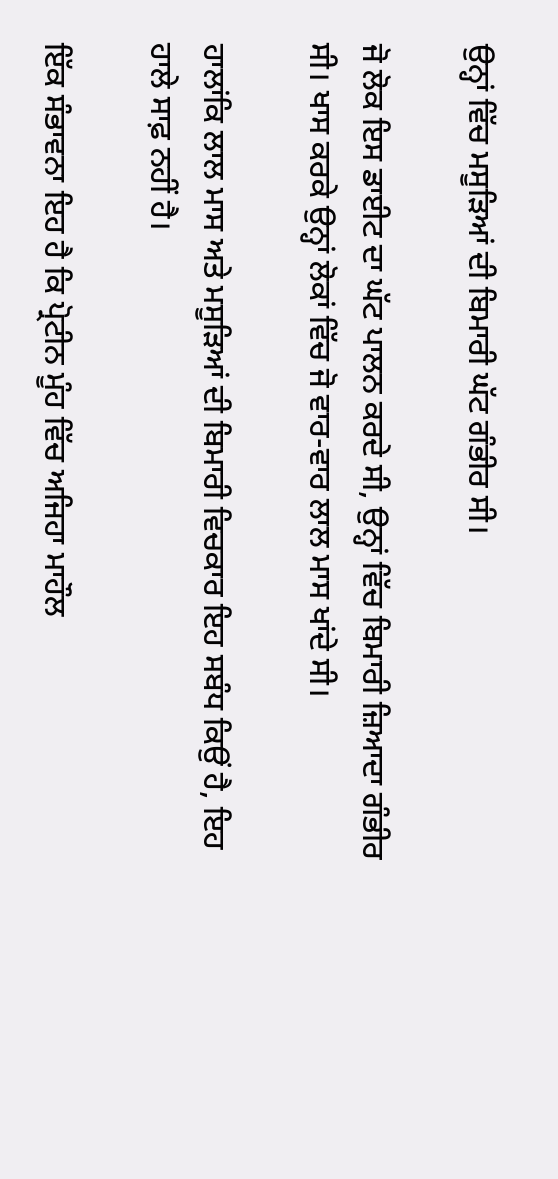ਉਨ੍ਹਾਂ ਵਿੱਚ ਮਸੂੜਿਆਂ ਦੀ ਬਿਮਾਰੀ ਘੱਟ ਗੰਭੀਰ ਸੀ।

ਜੋ ਲੋਕ ਇਸ ਡਾਈਟ ਦਾ ਘੱਟ ਪਾਲਨ ਕਰਦੇ ਸੀ, ਉਨ੍ਹਾਂ ਵਿੱਚ ਬਿਮਾਰੀ ਜ਼ਿਆਦਾ ਗੰਭੀਰ ਸੀ। ਖਾਸ ਕਰਕੇ ਉਨ੍ਹਾਂ ਲੋਕਾਂ ਵਿੱਚ ਜੋ ਵਾਰ-ਵਾਰ ਲਾਲ ਮਾਸ ਖਾਂਦੇ ਸੀ।

ਹਾਲਾਂਕਿ ਲਾਲ ਮਾਸ ਅਤੇ ਮਸੂੜਿਆਂ ਦੀ ਬਿਮਾਰੀ ਵਿਚਕਾਰ ਇਹ ਸਬੰਧ ਕਿਉਂ ਹੈ, ਇਹ ਹਾਲੇ ਸਾਫ਼ ਨਹੀਂ ਹੈ।

ਇੱਕ ਸੰਭਾਵਨਾ ਇਹ ਹੈ ਕਿ ਪ੍ਰੋਟੀਨ ਮੂੰਹ ਵਿੱਚ ਅਜਿਹਾ ਮਾਹੌਲ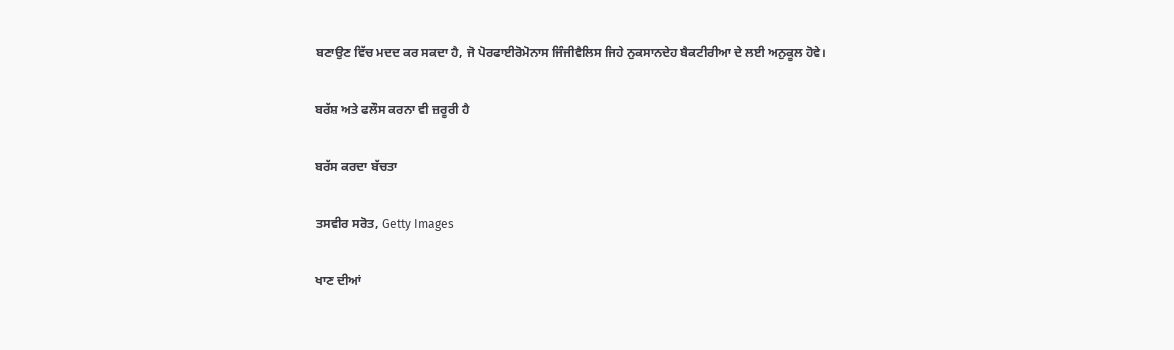ਬਣਾਉਣ ਵਿੱਚ ਮਦਦ ਕਰ ਸਕਦਾ ਹੈ, ਜੋ ਪੋਰਫਾਈਰੋਮੋਨਾਸ ਜਿੰਜੀਵੈਲਿਸ ਜਿਹੇ ਨੁਕਸਾਨਦੇਹ ਬੈਕਟੀਰੀਆ ਦੇ ਲਈ ਅਨੁਕੂਲ ਹੋਵੇ।

ਬਰੱਸ਼ ਅਤੇ ਫਲੌਸ ਕਰਨਾ ਵੀ ਜ਼ਰੂਰੀ ਹੈ

ਬਰੱਸ ਕਰਦਾ ਬੱਚਤਾ

ਤਸਵੀਰ ਸਰੋਤ, Getty Images

ਖਾਣ ਦੀਆਂ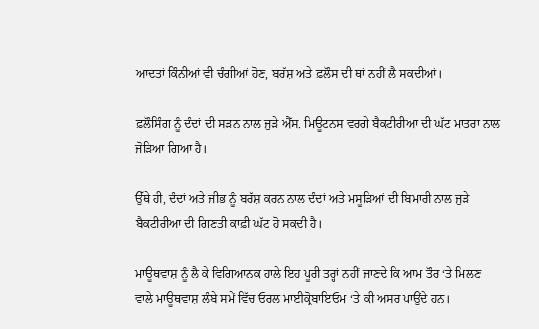ਆਦਤਾਂ ਕਿੰਨੀਆਂ ਵੀ ਚੰਗੀਆਂ ਹੋਣ, ਬਰੱਸ਼ ਅਤੇ ਫ਼ਲੌਸ ਦੀ ਥਾਂ ਨਹੀਂ ਲੈ ਸਕਦੀਆਂ।

ਫ਼ਲੌਸਿੰਗ ਨੂੰ ਦੰਦਾਂ ਦੀ ਸੜਨ ਨਾਲ ਜੁੜੇ ਐੱਸ. ਮਿਊਟਨਸ ਵਰਗੇ ਬੈਕਟੀਰੀਆ ਦੀ ਘੱਟ ਮਾਤਰਾ ਨਾਲ ਜੋੜਿਆ ਗਿਆ ਹੈ।

ਉੱਥੇ ਹੀ, ਦੰਦਾਂ ਅਤੇ ਜੀਭ ਨੂੰ ਬਰੱਸ਼ ਕਰਨ ਨਾਲ ਦੰਦਾਂ ਅਤੇ ਮਸੂੜਿਆਂ ਦੀ ਬਿਮਾਰੀ ਨਾਲ ਜੁੜੇ ਬੈਕਟੀਰੀਆ ਦੀ ਗਿਣਤੀ ਕਾਫ਼ੀ ਘੱਟ ਹੋ ਸਕਦੀ ਹੈ।

ਮਾਊਥਵਾਸ਼ ਨੂੰ ਲੈ ਕੇ ਵਿਗਿਆਨਕ ਹਾਲੇ ਇਹ ਪੂਰੀ ਤਰ੍ਹਾਂ ਨਹੀਂ ਜਾਣਦੇ ਕਿ ਆਮ ਤੌਰ ‘ਤੇ ਮਿਲਣ ਵਾਲੇ ਮਾਊਥਵਾਸ਼ ਲੰਬੇ ਸਮੇਂ ਵਿੱਚ ਓਰਲ ਮਾਈਕ੍ਰੋਬਾਇਓਮ ‘ਤੇ ਕੀ ਅਸਰ ਪਾਉਂਦੇ ਹਨ।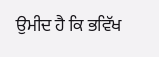ਉਮੀਦ ਹੈ ਕਿ ਭਵਿੱਖ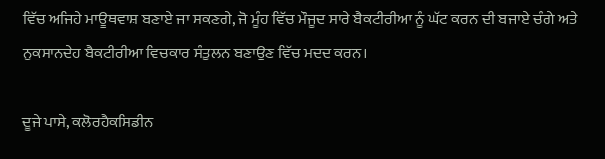ਵਿੱਚ ਅਜਿਹੇ ਮਾਊਥਵਾਸ਼ ਬਣਾਏ ਜਾ ਸਕਣਗੇ, ਜੋ ਮੂੰਹ ਵਿੱਚ ਮੌਜੂਦ ਸਾਰੇ ਬੈਕਟੀਰੀਆ ਨੂੰ ਘੱਟ ਕਰਨ ਦੀ ਬਜਾਏ ਚੰਗੇ ਅਤੇ ਨੁਕਸਾਨਦੇਹ ਬੈਕਟੀਰੀਆ ਵਿਚਕਾਰ ਸੰਤੁਲਨ ਬਣਾਉਣ ਵਿੱਚ ਮਦਦ ਕਰਨ।

ਦੂਜੇ ਪਾਸੇ, ਕਲੋਰਹੈਕਸਿਡੀਨ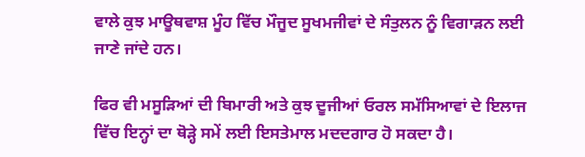ਵਾਲੇ ਕੁਝ ਮਾਊਥਵਾਸ਼ ਮੂੰਹ ਵਿੱਚ ਮੌਜੂਦ ਸੂਖਮਜੀਵਾਂ ਦੇ ਸੰਤੁਲਨ ਨੂੰ ਵਿਗਾੜਨ ਲਈ ਜਾਣੇ ਜਾਂਦੇ ਹਨ।

ਫਿਰ ਵੀ ਮਸੂੜਿਆਂ ਦੀ ਬਿਮਾਰੀ ਅਤੇ ਕੁਝ ਦੂਜੀਆਂ ਓਰਲ ਸਮੱਸਿਆਵਾਂ ਦੇ ਇਲਾਜ ਵਿੱਚ ਇਨ੍ਹਾਂ ਦਾ ਥੋੜ੍ਹੇ ਸਮੇਂ ਲਈ ਇਸਤੇਮਾਲ ਮਦਦਗਾਰ ਹੋ ਸਕਦਾ ਹੈ।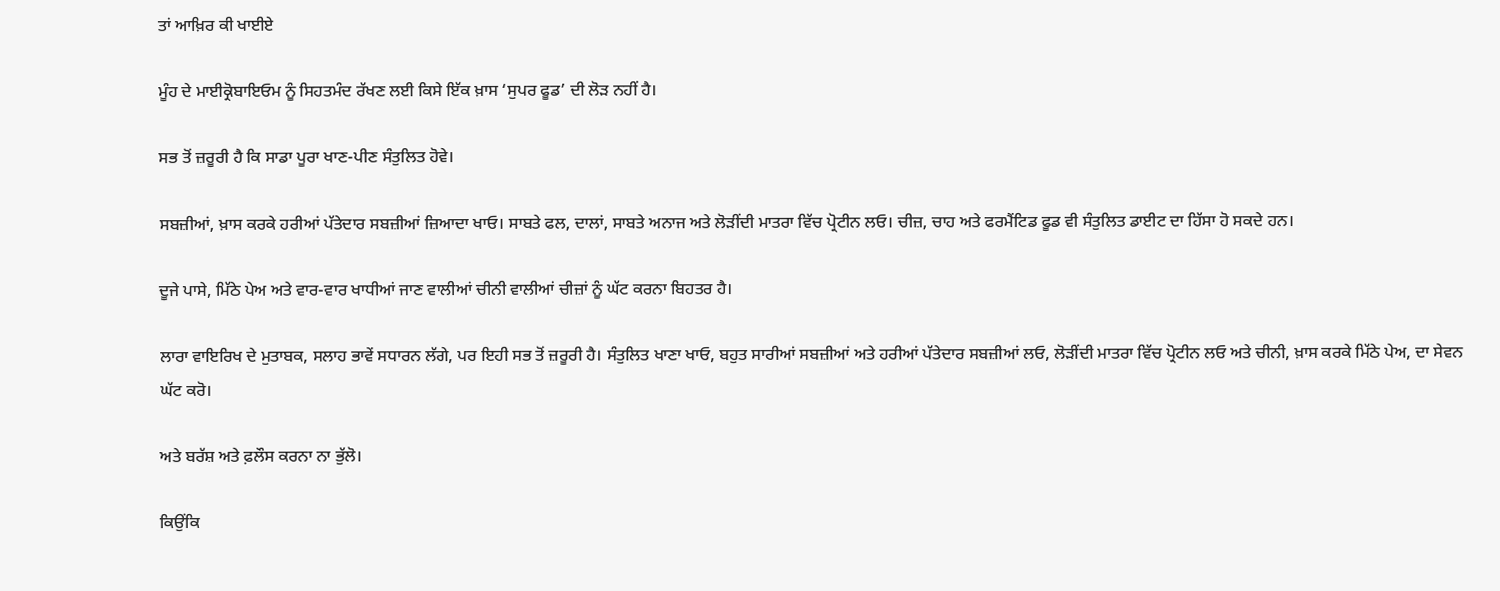ਤਾਂ ਆਖ਼ਿਰ ਕੀ ਖਾਈਏ

ਮੂੰਹ ਦੇ ਮਾਈਕ੍ਰੋਬਾਇਓਮ ਨੂੰ ਸਿਹਤਮੰਦ ਰੱਖਣ ਲਈ ਕਿਸੇ ਇੱਕ ਖ਼ਾਸ ‘ਸੁਪਰ ਫੂਡ’ ਦੀ ਲੋੜ ਨਹੀਂ ਹੈ।

ਸਭ ਤੋਂ ਜ਼ਰੂਰੀ ਹੈ ਕਿ ਸਾਡਾ ਪੂਰਾ ਖਾਣ-ਪੀਣ ਸੰਤੁਲਿਤ ਹੋਵੇ।

ਸਬਜ਼ੀਆਂ, ਖ਼ਾਸ ਕਰਕੇ ਹਰੀਆਂ ਪੱਤੇਦਾਰ ਸਬਜ਼ੀਆਂ ਜ਼ਿਆਦਾ ਖਾਓ। ਸਾਬਤੇ ਫਲ, ਦਾਲਾਂ, ਸਾਬਤੇ ਅਨਾਜ ਅਤੇ ਲੋੜੀਂਦੀ ਮਾਤਰਾ ਵਿੱਚ ਪ੍ਰੋਟੀਨ ਲਓ। ਚੀਜ਼, ਚਾਹ ਅਤੇ ਫਰਮੈਂਟਿਡ ਫੂਡ ਵੀ ਸੰਤੁਲਿਤ ਡਾਈਟ ਦਾ ਹਿੱਸਾ ਹੋ ਸਕਦੇ ਹਨ।

ਦੂਜੇ ਪਾਸੇ, ਮਿੱਠੇ ਪੇਅ ਅਤੇ ਵਾਰ-ਵਾਰ ਖਾਧੀਆਂ ਜਾਣ ਵਾਲੀਆਂ ਚੀਨੀ ਵਾਲੀਆਂ ਚੀਜ਼ਾਂ ਨੂੰ ਘੱਟ ਕਰਨਾ ਬਿਹਤਰ ਹੈ।

ਲਾਰਾ ਵਾਇਰਿਖ ਦੇ ਮੁਤਾਬਕ, ਸਲਾਹ ਭਾਵੇਂ ਸਧਾਰਨ ਲੱਗੇ, ਪਰ ਇਹੀ ਸਭ ਤੋਂ ਜ਼ਰੂਰੀ ਹੈ। ਸੰਤੁਲਿਤ ਖਾਣਾ ਖਾਓ, ਬਹੁਤ ਸਾਰੀਆਂ ਸਬਜ਼ੀਆਂ ਅਤੇ ਹਰੀਆਂ ਪੱਤੇਦਾਰ ਸਬਜ਼ੀਆਂ ਲਓ, ਲੋੜੀਂਦੀ ਮਾਤਰਾ ਵਿੱਚ ਪ੍ਰੋਟੀਨ ਲਓ ਅਤੇ ਚੀਨੀ, ਖ਼ਾਸ ਕਰਕੇ ਮਿੱਠੇ ਪੇਅ, ਦਾ ਸੇਵਨ ਘੱਟ ਕਰੋ।

ਅਤੇ ਬਰੱਸ਼ ਅਤੇ ਫ਼ਲੌਸ ਕਰਨਾ ਨਾ ਭੁੱਲੋ।

ਕਿਉਂਕਿ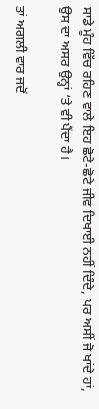ਸਾਡੇ ਮੂੰਹ ਵਿੱਚ ਰਹਿਣ ਵਾਲੇ ਇਹ ਛੋਟੇ-ਛੋਟੇ ਜੀਵ ਦਿਖਾਈ ਨਹੀਂ ਦਿੰਦੇ, ਪਰ ਅਸੀਂ ਜੋ ਖਾਂਦੇ ਹਾਂ, ਉਸ ਦਾ ਅਸਰ ਉਨ੍ਹਾਂ ‘ਤੇ ਵੀ ਪੈਂਦਾ ਹੈ।

ਤਾਂ ਅਗਲੀ ਵਾਰ ਜਦੋਂ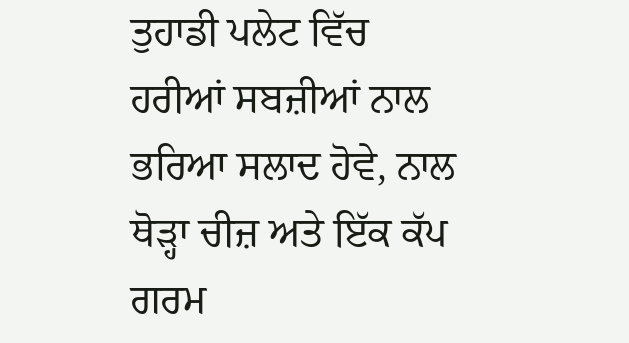ਤੁਹਾਡੀ ਪਲੇਟ ਵਿੱਚ ਹਰੀਆਂ ਸਬਜ਼ੀਆਂ ਨਾਲ ਭਰਿਆ ਸਲਾਦ ਹੋਵੇ, ਨਾਲ ਥੋੜ੍ਹਾ ਚੀਜ਼ ਅਤੇ ਇੱਕ ਕੱਪ ਗਰਮ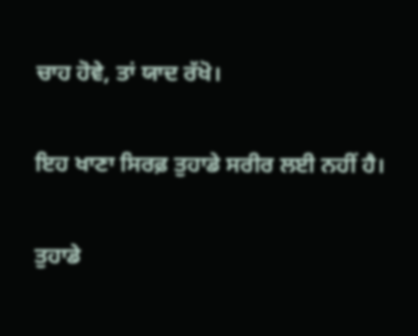ਚਾਹ ਹੋਵੇ, ਤਾਂ ਯਾਦ ਰੱਖੋ।

ਇਹ ਖਾਣਾ ਸਿਰਫ਼ ਤੁਹਾਡੇ ਸਰੀਰ ਲਈ ਨਹੀਂ ਹੈ।

ਤੁਹਾਡੇ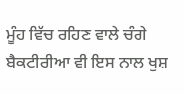ਮੂੰਹ ਵਿੱਚ ਰਹਿਣ ਵਾਲੇ ਚੰਗੇ ਬੈਕਟੀਰੀਆ ਵੀ ਇਸ ਨਾਲ ਖੁਸ਼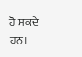ਹੋ ਸਕਦੇ ਹਨ।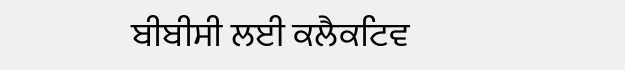ਬੀਬੀਸੀ ਲਈ ਕਲੈਕਟਿਵ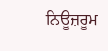ਨਿਊਜ਼ਰੂਮ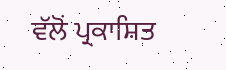ਵੱਲੋਂ ਪ੍ਰਕਾਸ਼ਿਤ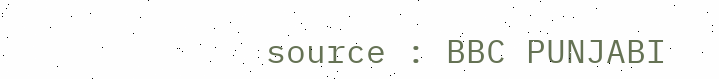source : BBC PUNJABI